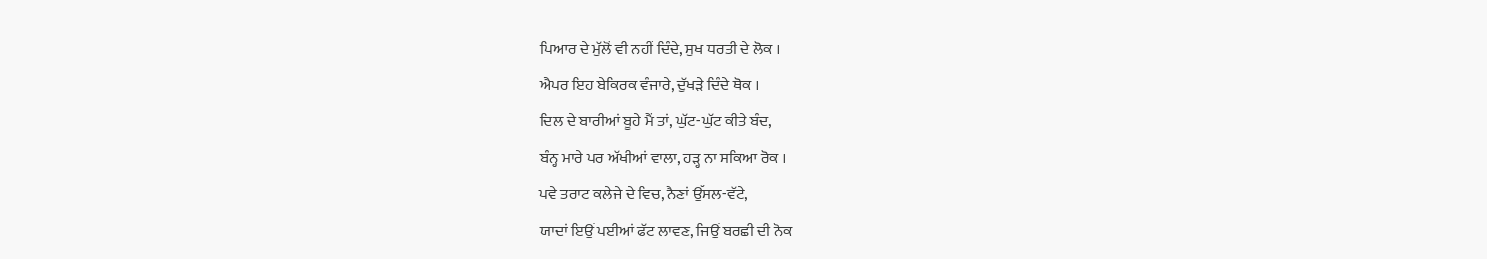ਪਿਆਰ ਦੇ ਮੁੱਲੋਂ ਵੀ ਨਹੀਂ ਦਿੰਦੇ, ਸੁਖ ਧਰਤੀ ਦੇ ਲੋਕ ।
ਐਪਰ ਇਹ ਬੇਕਿਰਕ ਵੰਜਾਰੇ, ਦੁੱਖੜੇ ਦਿੰਦੇ ਥੋਕ ।
ਦਿਲ ਦੇ ਬਾਰੀਆਂ ਬੂਹੇ ਮੈਂ ਤਾਂ, ਘੁੱਟ-ਘੁੱਟ ਕੀਤੇ ਬੰਦ,
ਬੰਨ੍ਹ ਮਾਰੇ ਪਰ ਅੱਖੀਆਂ ਵਾਲਾ, ਹੜ੍ਹ ਨਾ ਸਕਿਆ ਰੋਕ ।
ਪਵੇ ਤਰਾਟ ਕਲੇਜੇ ਦੇ ਵਿਚ, ਨੈਣਾਂ ਉੱਸਲ-ਵੱਟੇ,
ਯਾਦਾਂ ਇਉਂ ਪਈਆਂ ਫੱਟ ਲਾਵਣ, ਜਿਉਂ ਬਰਛੀ ਦੀ ਨੋਕ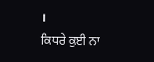।
ਕਿਧਰੇ ਕੁਈ ਨਾ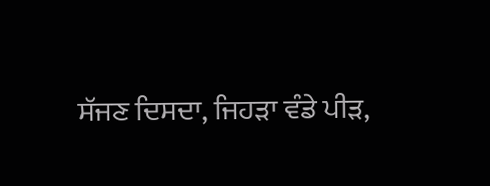ਸੱਜਣ ਦਿਸਦਾ, ਜਿਹੜਾ ਵੰਡੇ ਪੀੜ,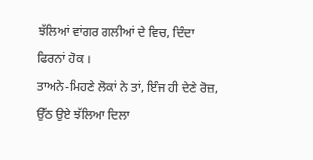ਝੱਲਿਆਂ ਵਾਂਗਰ ਗਲੀਆਂ ਦੇ ਵਿਚ, ਦਿੰਦਾ ਫਿਰਨਾਂ ਹੋਕ ।
ਤਾਅਨੇ-ਮਿਹਣੇ ਲੋਕਾਂ ਨੇ ਤਾਂ, ਇੰਜ ਹੀ ਦੇਣੇ ਰੋਜ਼,
ਉੱਠ ਉਏ ਝੱਲਿਆ ਦਿਲਾ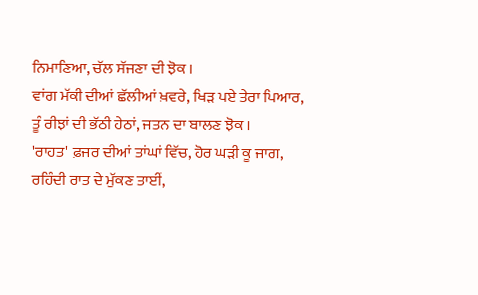ਨਿਮਾਣਿਆ, ਚੱਲ ਸੱਜਣਾ ਦੀ ਝੋਕ ।
ਵਾਂਗ ਮੱਕੀ ਦੀਆਂ ਛੱਲੀਆਂ ਖ਼ਵਰੇ, ਖਿੜ ਪਏ ਤੇਰਾ ਪਿਆਰ,
ਤੂੰ ਰੀਝਾਂ ਦੀ ਭੱਠੀ ਹੇਠਾਂ, ਜਤਨ ਦਾ ਬਾਲਣ ਝੋਕ ।
'ਰਾਹਤ' ਫ਼ਜਰ ਦੀਆਂ ਤਾਂਘਾਂ ਵਿੱਚ, ਹੋਰ ਘੜੀ ਕੂ ਜਾਗ,
ਰਹਿੰਦੀ ਰਾਤ ਦੇ ਮੁੱਕਣ ਤਾਈਂ,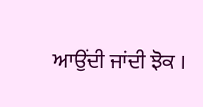ਆਉਂਦੀ ਜਾਂਦੀ ਝੋਕ ।